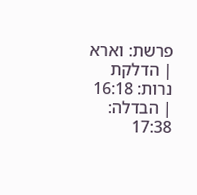פרשת: וארא | הדלקת נרות: 16:18 | הבדלה: 17:38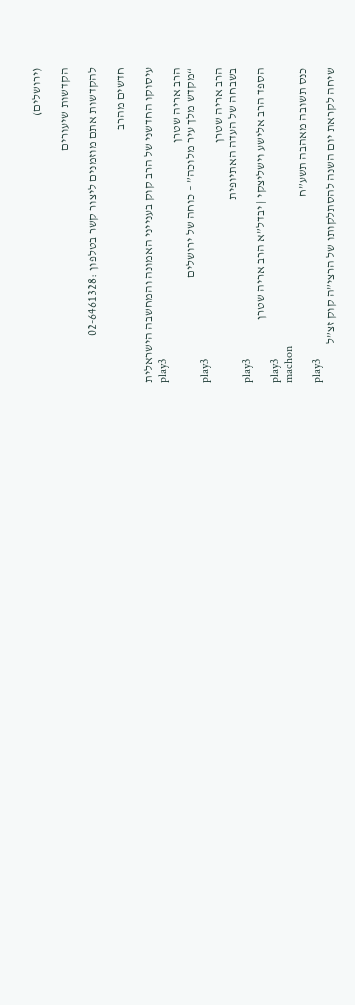(ירושלים)

הקדשות שיעורים

להקדשות אתם מוזמנים ליצור קשר בטלפון :02-6461328

חדשים מהרב

עיסוקו החדשני של הרב קוק בענייני האמונה והמחשבה הישראלית
play3
הרב אריה שטרן
“מקדש מלך עיר מלוכה” – כוחה של ירושלים
play3
הרב אריה שטרן
בשבחה של העדה האתיופית
play3
הספד הרב אלישע וישליצקי | יבדל”א הרב אריה שטרן
play3
machon
כנס תשובה מאהבה תשע”ח
play3
שיחה לקראת יום השנה להסתלקותו של הרצי”ה קוק זצ”ל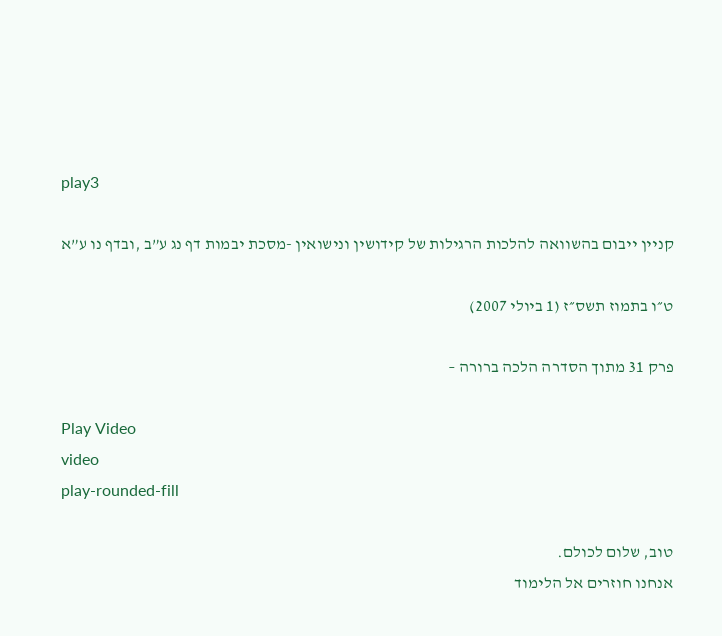play3

קניין ייבום בהשוואה להלכות הרגילות של קידושין ונישואין -מסכת יבמות דף נג ע”ב ,ובדף נו ע”א

ט״ו בתמוז תשס״ז (1 ביולי 2007)

פרק 31 מתוך הסדרה הלכה ברורה –

Play Video
video
play-rounded-fill

טוב, שלום לכולם.
אנחנו חוזרים אל הלימוד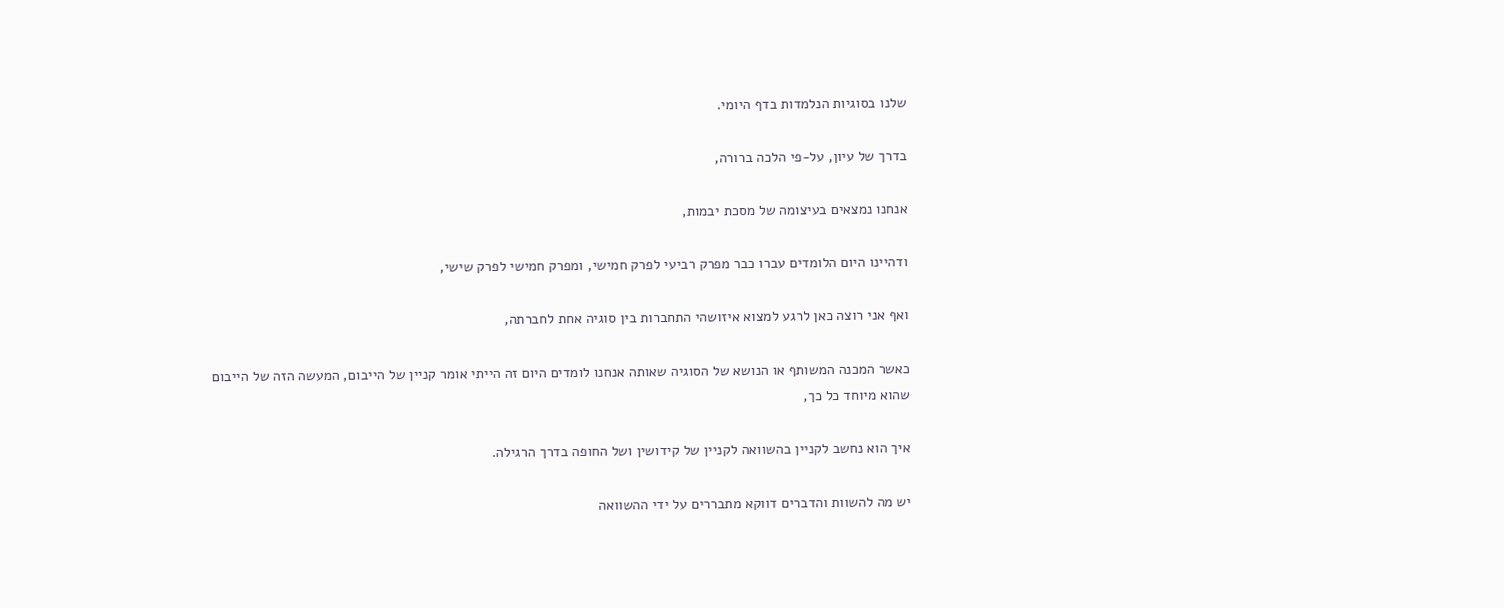שלנו בסוגיות הנלמדות בדף היומי.

בדרך של עיון, על-פי הלכה ברורה,

אנחנו נמצאים בעיצומה של מסכת יבמות,

ודהיינו היום הלומדים עברו כבר מפרק רביעי לפרק חמישי, ומפרק חמישי לפרק שישי,

ואף אני רוצה כאן לרגע למצוא איזושהי התחברות בין סוגיה אחת לחברתה,

כאשר המכנה המשותף או הנושא של הסוגיה שאותה אנחנו לומדים היום זה הייתי אומר קניין של הייבום, המעשה הזה של הייבום שהוא מיוחד כל כך,

איך הוא נחשב לקניין בהשוואה לקניין של קידושין ושל החופה בדרך הרגילה.

יש מה להשוות והדברים דווקא מתבררים על ידי ההשוואה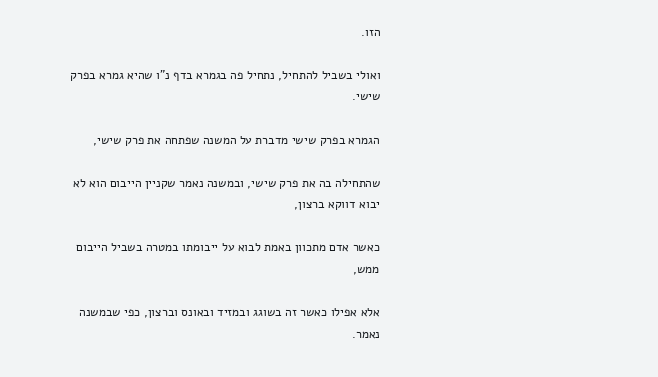הזו.

ואולי בשביל להתחיל, נתחיל פה בגמרא בדף נ"ו שהיא גמרא בפרק שישי.

הגמרא בפרק שישי מדברת על המשנה שפתחה את פרק שישי,

שהתחילה בה את פרק שישי, ובמשנה נאמר שקניין הייבום הוא לא יבוא דווקא ברצון,

כאשר אדם מתכוון באמת לבוא על ייבומתו במטרה בשביל הייבום ממש,

אלא אפילו כאשר זה בשוגג ובמזיד ובאונס וברצון, כפי שבמשנה נאמר.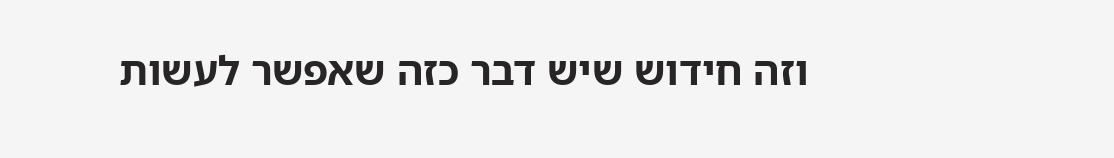וזה חידוש שיש דבר כזה שאפשר לעשות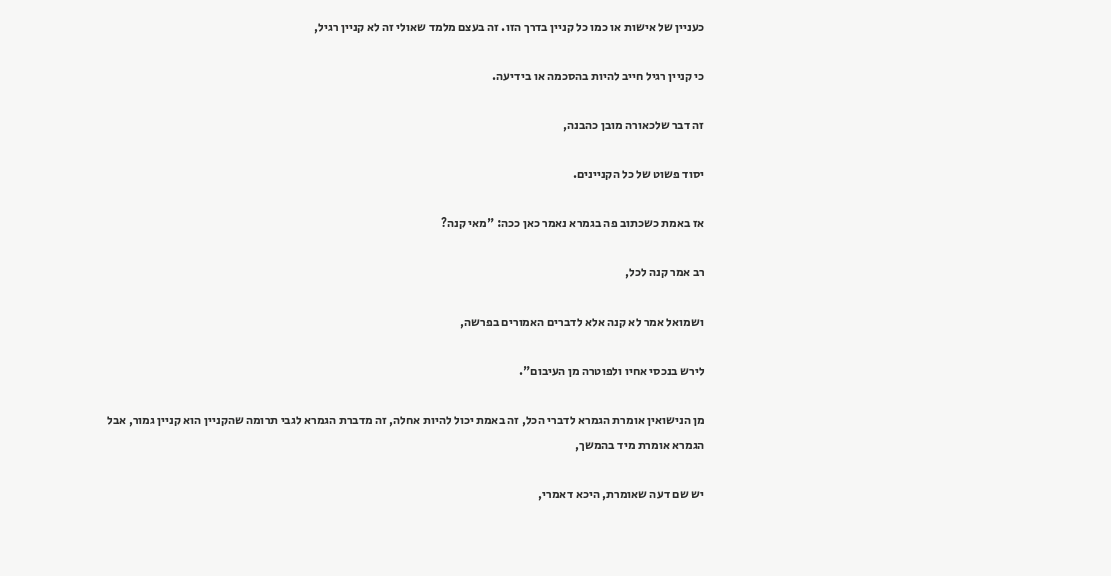כעניין של אישות או כמו כל קניין בדרך הזו. זה בעצם מלמד שאולי זה לא קניין רגיל,

כי קניין רגיל חייב להיות בהסכמה או בידיעה.

זה דבר שלכאורה מובן כהבנה,

יסוד פשוט של כל הקניינים.

אז באמת כשכתוב פה בגמרא נאמר כאן ככה: "מאי קנה?

רב אמר קנה לכל,

ושמואל אמר לא קנה אלא לדברים האמורים בפרשה,

לירש בנכסי אחיו ולפוטרה מן העיבום".

מן הנישואין אומרת הגמרא לדברי הכל, זה באמת יכול להיות אחלה, זה מדברת הגמרא לגבי תרומה שהקניין הוא קניין גמור, אבל הגמרא אומרת מיד בהמשך,

יש שם דעה שאומרת, היכא דאמרי,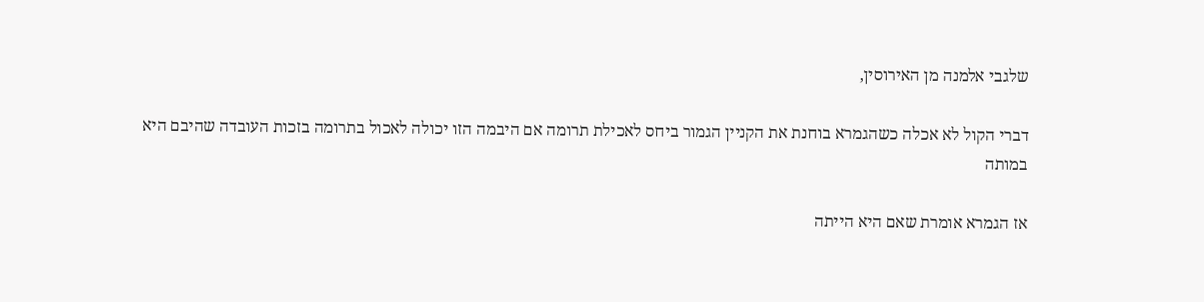שלגבי אלמנה מן האירוסין,

דברי הקול לא אכלה כשהגמרא בוחנת את הקניין הגמור ביחס לאכילת תרומה אם היבמה הזו יכולה לאכול בתרומה בזכות העובדה שהיבם היא במותה

אז הגמרא אומרת שאם היא הייתה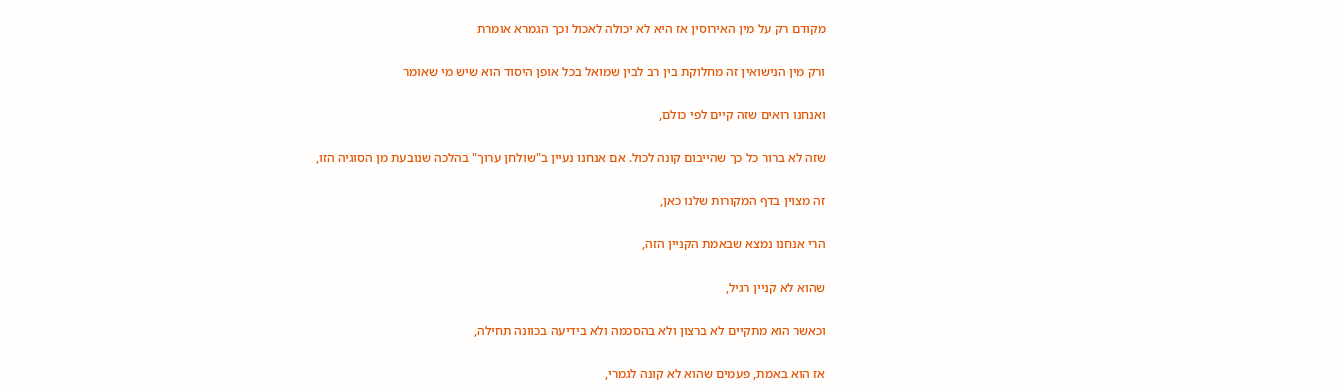מקודם רק על מין האירוסין אז היא לא יכולה לאכול וכך הגמרא אומרת

ורק מין הנישואין זה מחלוקת בין רב לבין שמואל בכל אופן היסוד הוא שיש מי שאומר

ואנחנו רואים שזה קיים לפי כולם,

שזה לא ברור כל כך שהייבום קונה לכול. אם אנחנו נעיין ב"שולחן ערוך" בהלכה שנובעת מן הסוגיה הזו,

זה מצוין בדף המקורות שלנו כאן,

הרי אנחנו נמצא שבאמת הקניין הזה,

שהוא לא קניין רגיל,

וכאשר הוא מתקיים לא ברצון ולא בהסכמה ולא בידיעה בכוונה תחילה,

אז הוא באמת, פעמים שהוא לא קונה לגמרי,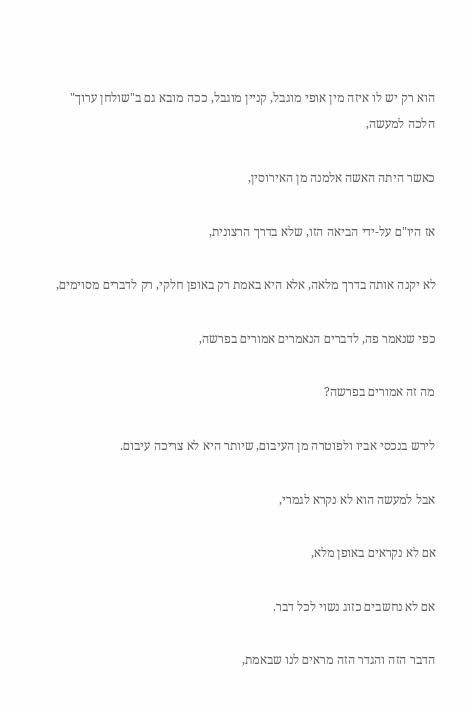הוא רק יש לו איזה מין אופי מוגבל, קניין מוגבל, ככה מובא גם ב"שולחן ערוך" הלכה למעשה,

כאשר היתה האשה אלמנה מן האירוסין,

אז היו"ם על-ידי הביאה הזו, שלא בדרך הרצונית,

לא יקנה אותה בדרך מלאה, אלא היא באמת רק באופן חלקי, רק לדברים מסוימים,

כפי שנאמר פה, לדברים הנאמרים אמורים בפרשה,

מה זה אמורים בפרשה?

לירש בנכסי אביו ולפוטרה מן העיבום, שיותר היא לא צריכה עיבום.

אבל למעשה הוא לא נקרא לגמרי,

אם לא נקראים באופן מלא,

אם לא נחשבים כזוג נשוי לכל דבר.

הדבר הזה והגדר הזה מראים לנו שבאמת,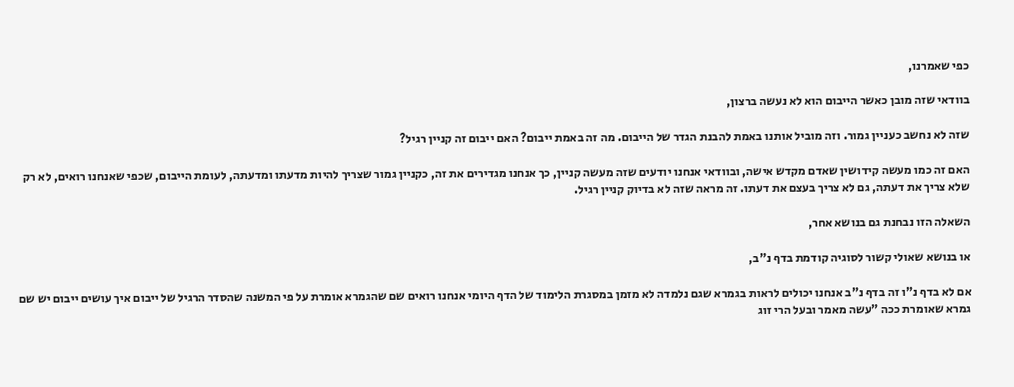כפי שאמרנו,

בוודאי שזה מובן כאשר הייבום הוא לא נעשה ברצון,

שזה לא נחשב כעניין גמור. וזה מוביל אותנו באמת להבנת הגדר של הייבום. מה זה באמת ייבום? האם ייבום זה קניין רגיל?

האם זה כמו מעשה קידושין שאדם מקדש אישה, ובוודאי אנחנו יודעים שזה מעשה קניין, כך אנחנו מגדירים את זה, כקניין גמור שצריך להיות מדעתו ומדעתה, לעומת הייבום, שכפי שאנחנו רואים, לא רק שלא צריך את דעתה, גם לא צריך בעצם את דעתו. זה מראה שזה לא בדיוק קניין רגיל.

השאלה הזו נבחנת גם בנושא אחר,

או בנושא שאולי קשור לסוגיה קודמת בדף נ"ב,

אם לא בדף נ"ו זה בדף נ"ב אנחנו יכולים לראות בגמרא שגם נלמדה לא מזמן במסגרת הלימוד של הדף היומי אנחנו רואים שם שהגמרא אומרת על פי המשנה שהסדר הרגיל של ייבום איך עושים ייבום יש שם גמרא שאומרת ככה "עשה מאמר ובעל הרי זוג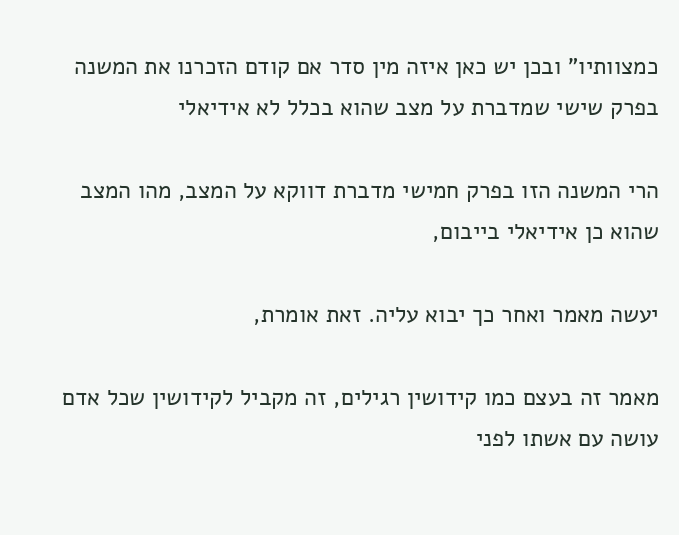כמצוותיו" ובכן יש כאן איזה מין סדר אם קודם הזכרנו את המשנה בפרק שישי שמדברת על מצב שהוא בכלל לא אידיאלי

הרי המשנה הזו בפרק חמישי מדברת דווקא על המצב, מהו המצב שהוא כן אידיאלי בייבום,

יעשה מאמר ואחר כך יבוא עליה. זאת אומרת,

מאמר זה בעצם כמו קידושין רגילים, זה מקביל לקידושין שכל אדם עושה עם אשתו לפני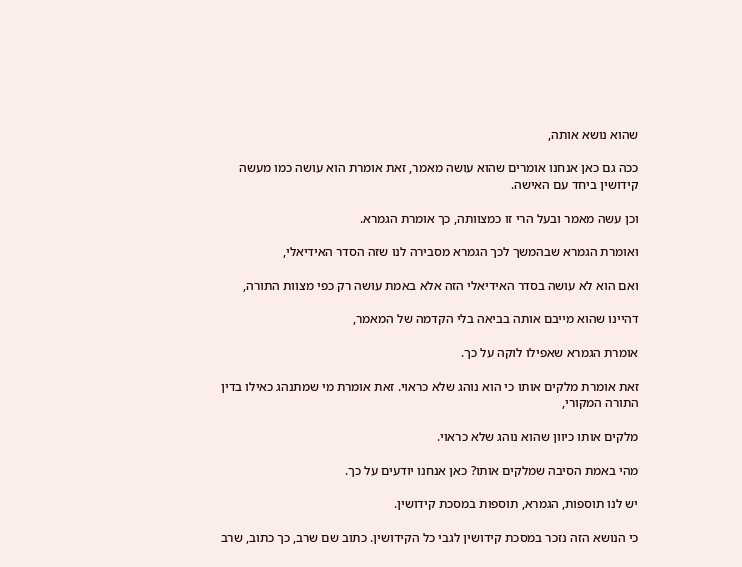שהוא נושא אותה,

ככה גם כאן אנחנו אומרים שהוא עושה מאמר, זאת אומרת הוא עושה כמו מעשה קידושין ביחד עם האישה.

וכן עשה מאמר ובעל הרי זו כמצוותה, כך אומרת הגמרא.

ואומרת הגמרא שבהמשך לכך הגמרא מסבירה לנו שזה הסדר האידיאלי,

ואם הוא לא עושה בסדר האידיאלי הזה אלא באמת עושה רק כפי מצוות התורה,

דהיינו שהוא מייבם אותה בביאה בלי הקדמה של המאמר,

אומרת הגמרא שאפילו לוקה על כך.

זאת אומרת מלקים אותו כי הוא נוהג שלא כראוי. זאת אומרת מי שמתנהג כאילו בדין התורה המקורי,

מלקים אותו כיוון שהוא נוהג שלא כראוי.

מהי באמת הסיבה שמלקים אותו? כאן אנחנו יודעים על כך.

יש לנו תוספות, הגמרא, תוספות במסכת קידושין.

כי הנושא הזה נזכר במסכת קידושין לגבי כל הקידושין. כתוב שם שרב, כך כתוב, שרב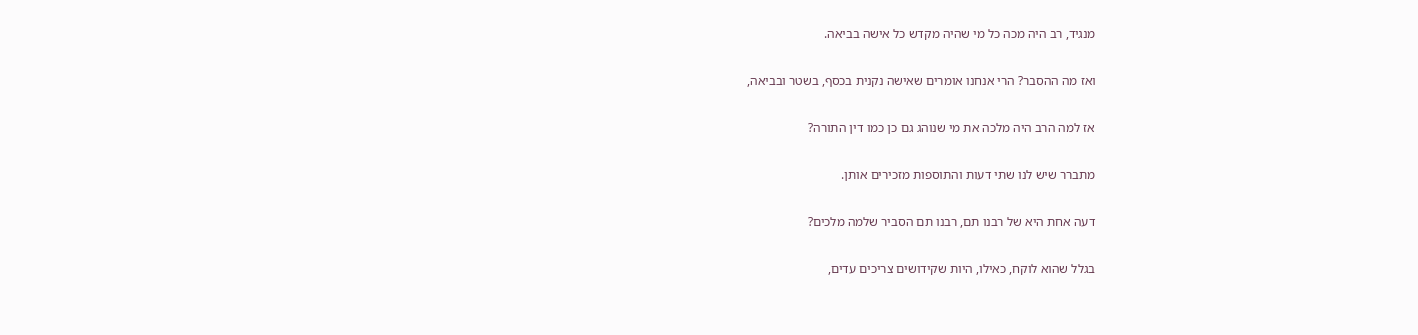מנגיד, רב היה מכה כל מי שהיה מקדש כל אישה בביאה.

ואז מה ההסבר? הרי אנחנו אומרים שאישה נקנית בכסף, בשטר ובביאה,

אז למה הרב היה מלכה את מי שנוהג גם כן כמו דין התורה?

מתברר שיש לנו שתי דעות והתוספות מזכירים אותן.

דעה אחת היא של רבנו תם, רבנו תם הסביר שלמה מלכים?

בגלל שהוא לוקח, כאילו, היות שקידושים צריכים עדים,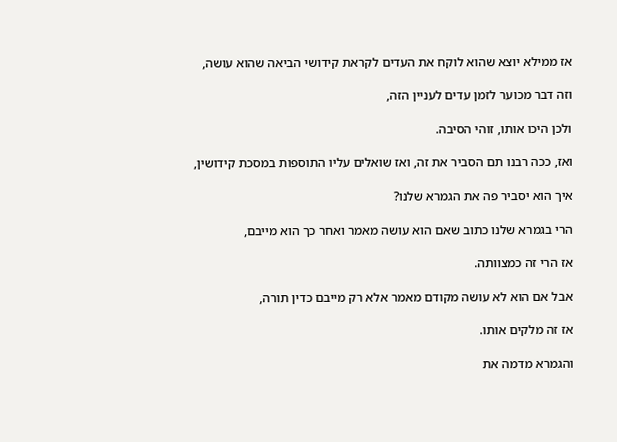אז ממילא יוצא שהוא לוקח את העדים לקראת קידושי הביאה שהוא עושה,

וזה דבר מכוער לזמן עדים לעניין הזה,

ולכן היכו אותו, זוהי הסיבה.

ואז, ככה רבנו תם הסביר את זה, ואז שואלים עליו התוספות במסכת קידושין,

איך הוא יסביר פה את הגמרא שלנו?

הרי בגמרא שלנו כתוב שאם הוא עושה מאמר ואחר כך הוא מייבם,

אז הרי זה כמצוותה.

אבל אם הוא לא עושה מקודם מאמר אלא רק מייבם כדין תורה,

אז זה מלקים אותו.

והגמרא מדמה את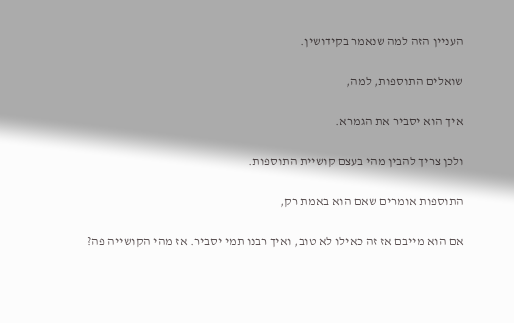העניין הזה למה שנאמר בקידושין.

שואלים התוספות, למה,

איך הוא יסביר את הגמרא.

ולכן צריך להבין מהי בעצם קושיית התוספות.

התוספות אומרים שאם הוא באמת רק,

אם הוא מייבם אז זה כאילו לא טוב, ואיך רבנו תמי יסביר. אז מהי הקושייה פה?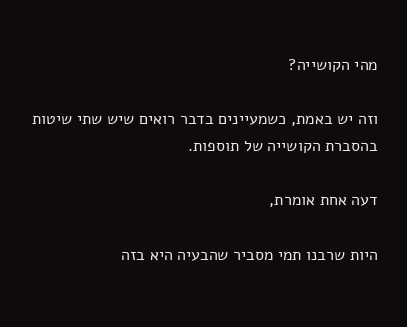מהי הקושייה?

וזה יש באמת, כשמעיינים בדבר רואים שיש שתי שיטות בהסברת הקושייה של תוספות.

דעה אחת אומרת,

היות שרבנו תמי מסביר שהבעיה היא בזה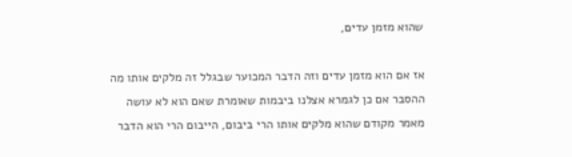שהוא מזמן עדים,

אז אם הוא מזמן עדים וזה הדבר המכוער שבגלל זה מלקים אותו מה ההסבר אם כן לגמרא אצלנו ביבמות שאומרת שאם הוא לא עושה מאמר מקודם שהוא מלקים אותו הרי ביבום, הייבום הרי הוא הדבר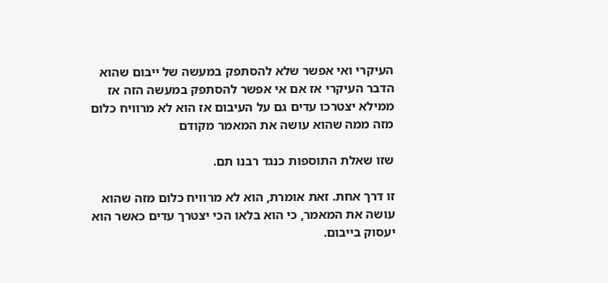העיקרי ואי אפשר שלא להסתפק במעשה של ייבום שהוא הדבר העיקרי אז אם אי אפשר להסתפק במעשה הזה אז ממילא יצטרכו עדים גם על העיבום אז הוא לא מרוויח כלום מזה ממה שהוא עושה את המאמר מקודם

שזו שאלת התוספות כנגד רבנו תם.

זו דרך אחת. זאת אומרת, הוא לא מרוויח כלום מזה שהוא עושה את המאמר, כי הוא בלאו הכי יצטרך עדים כאשר הוא יעסוק בייבום.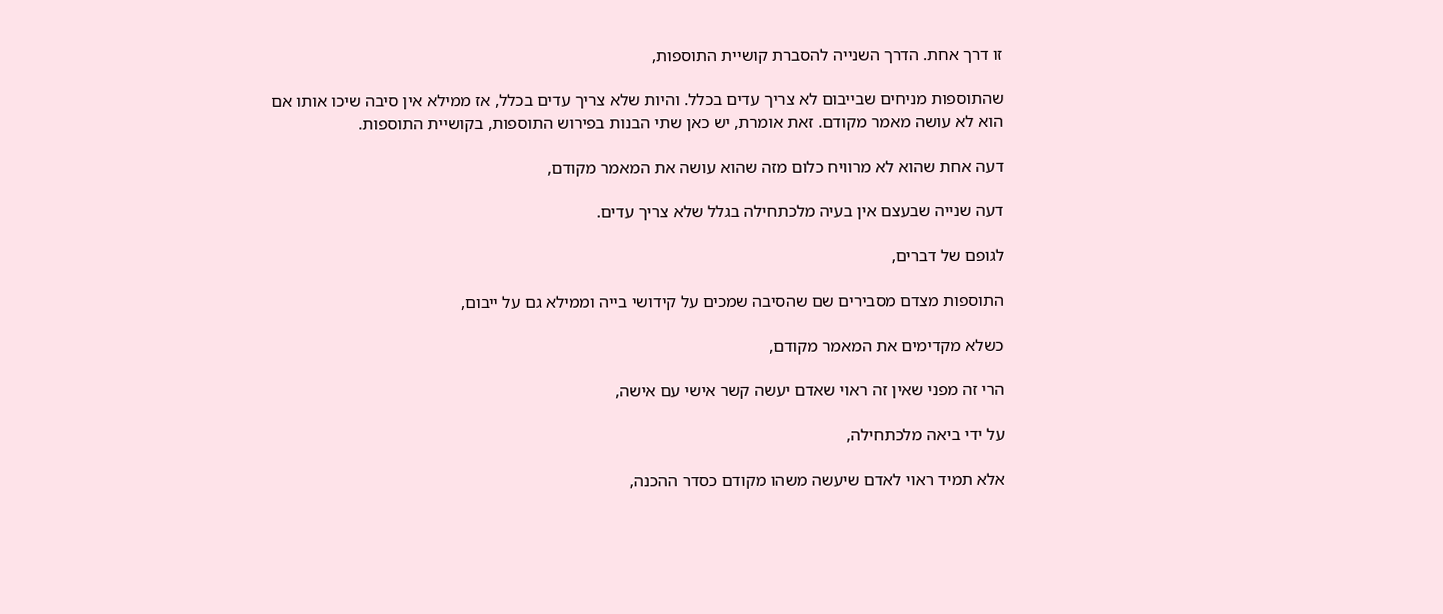זו דרך אחת. הדרך השנייה להסברת קושיית התוספות,

שהתוספות מניחים שבייבום לא צריך עדים בכלל. והיות שלא צריך עדים בכלל, אז ממילא אין סיבה שיכו אותו אם הוא לא עושה מאמר מקודם. זאת אומרת, יש כאן שתי הבנות בפירוש התוספות, בקושיית התוספות.

דעה אחת שהוא לא מרוויח כלום מזה שהוא עושה את המאמר מקודם,

דעה שנייה שבעצם אין בעיה מלכתחילה בגלל שלא צריך עדים.

לגופם של דברים,

התוספות מצדם מסבירים שם שהסיבה שמכים על קידושי בייה וממילא גם על ייבום,

כשלא מקדימים את המאמר מקודם,

הרי זה מפני שאין זה ראוי שאדם יעשה קשר אישי עם אישה,

על ידי ביאה מלכתחילה,

אלא תמיד ראוי לאדם שיעשה משהו מקודם כסדר ההכנה,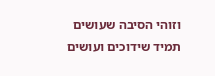וזוהי הסיבה שעושים תמיד שידוכים ועושים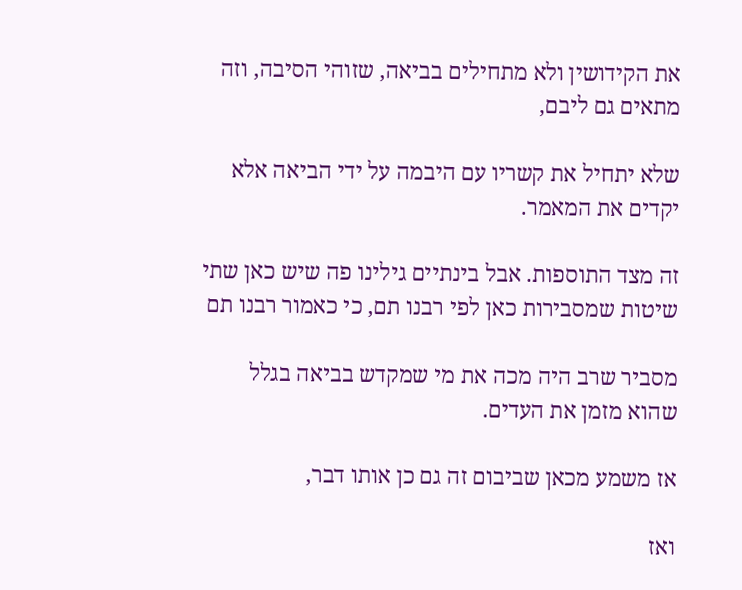את הקידושין ולא מתחילים בביאה, שזוהי הסיבה, וזה מתאים גם ליבם,

שלא יתחיל את קשריו עם היבמה על ידי הביאה אלא יקדים את המאמר.

זה מצד התוספות. אבל בינתיים גילינו פה שיש כאן שתי שיטות שמסבירות כאן לפי רבנו תם, כי כאמור רבנו תם

מסביר שרב היה מכה את מי שמקדש בביאה בגלל שהוא מזמן את העדים.

אז משמע מכאן שביבום זה גם כן אותו דבר,

ואז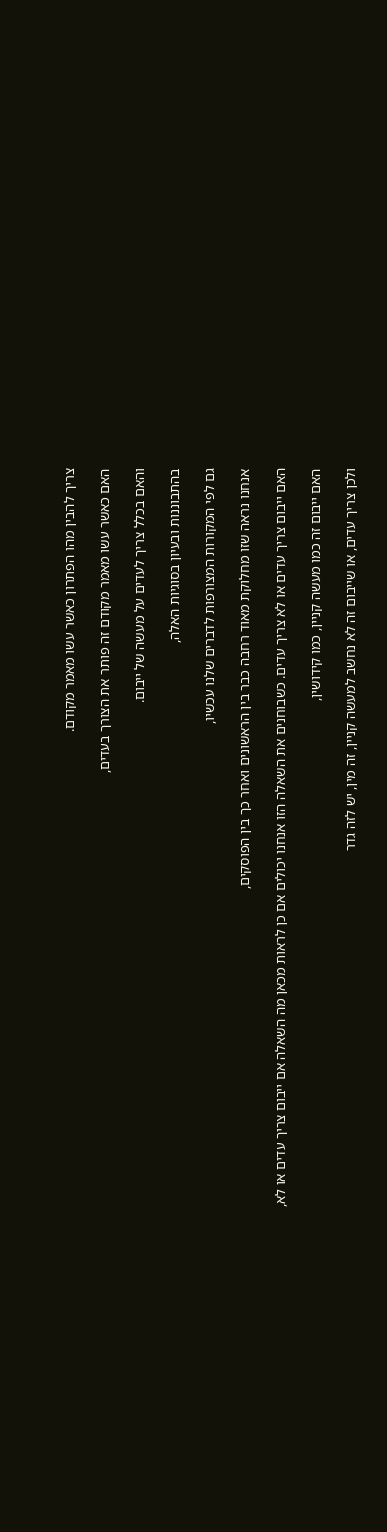צריך להבין מהו הפתרון כאשר עשו מאמר מקודם.

האם כאשר עשו מאמר מקודם זה פותר את הצורך בעדים,

והאם בכלל צריך לעדים על מעשה של ייבום.

בהתבוננות ובעיון בסוגיות האלה,

גם לפי המקורות המצורפות לדברים שלנו עכשיו,

אנחנו נראה שזו מחלוקת מאוד רחבה כבר בין הראשונים ואחר כך בין הפוסקים,

האם ייבום צריך עדים או לא צריך עדים. כשבוחנים את השאלה הזו אנחנו יכולים אם כן לראות מכאן מה השאלה אם ייבום צריך עדים או לא,

האם ייבום זה כמו מעשה קניין, כמו קידושין,

ולכן צריך עדים, או שייבום זה לא נחשב למעשה קניין, זה מין, יש לזה גדר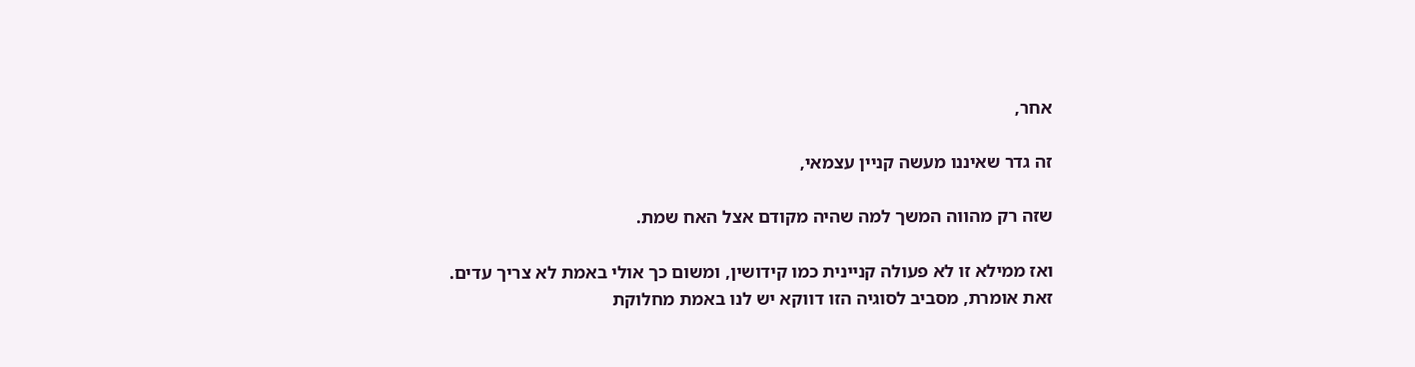אחר,

זה גדר שאיננו מעשה קניין עצמאי,

שזה רק מהווה המשך למה שהיה מקודם אצל האח שמת.

ואז ממילא זו לא פעולה קניינית כמו קידושין, ומשום כך אולי באמת לא צריך עדים. זאת אומרת, מסביב לסוגיה הזו דווקא יש לנו באמת מחלוקת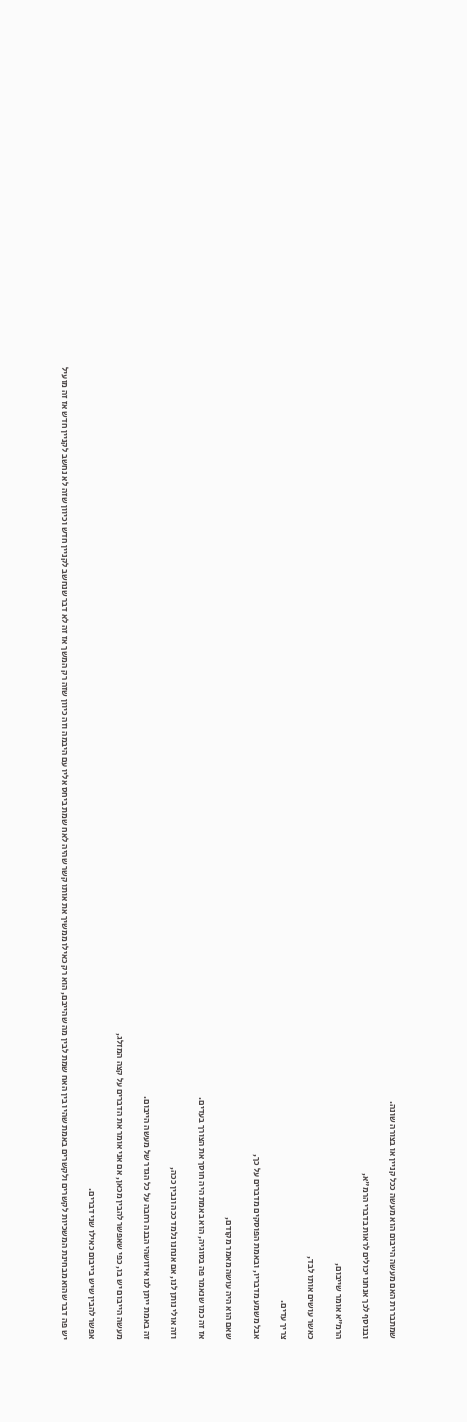שמתבררת האם מעשה הייבום הוא מעשה ככל קניין או בצורה שונה.

ובנוסף לכך אנחנו יכולים לראות בדברי הרמ"א,

הרמ"א אומר שייבום,

כאשר עושים אותו לבד,

צריך עדים.

אבל משמע מדבריו, ובאמת הפוסקים מדברים על כך,

שאם הוא היה עושה מאמר מקודם,

אז זה כמו שנאמר פה בסוגיה, הוא באמת היה חוסך את הצורך בעדים.

וזה אולי נותן לנו, אם אנחנו נלמד ככה ונבין ככה,

זה באמת ייתן לנו איזושהי הבנה רחבה על כל הגדר של מעשה הייבום.

מעשה הייבום יש בו, כפי שאפשר להבין מכאן, אם אני אומר את הדברים על קצה המזלג,

אפשר להבין שיש בייבום כאילו שני דברים.

יש פה דבר שהוא מבחינת המשכיות לקשרים ולקשרים באמת שהיו בין האח שמת לבין מה שהייבם, הוא רק כאילו ממשיך את אותו קשר שהיה לאח שמת ביחס אליו עם היבמה וזה כיוון שזה רק המשך אז זה לא דבר שנחשב לקניין חדש וכיוון שזה לא נחשב לקניין חדש אז זה מועיל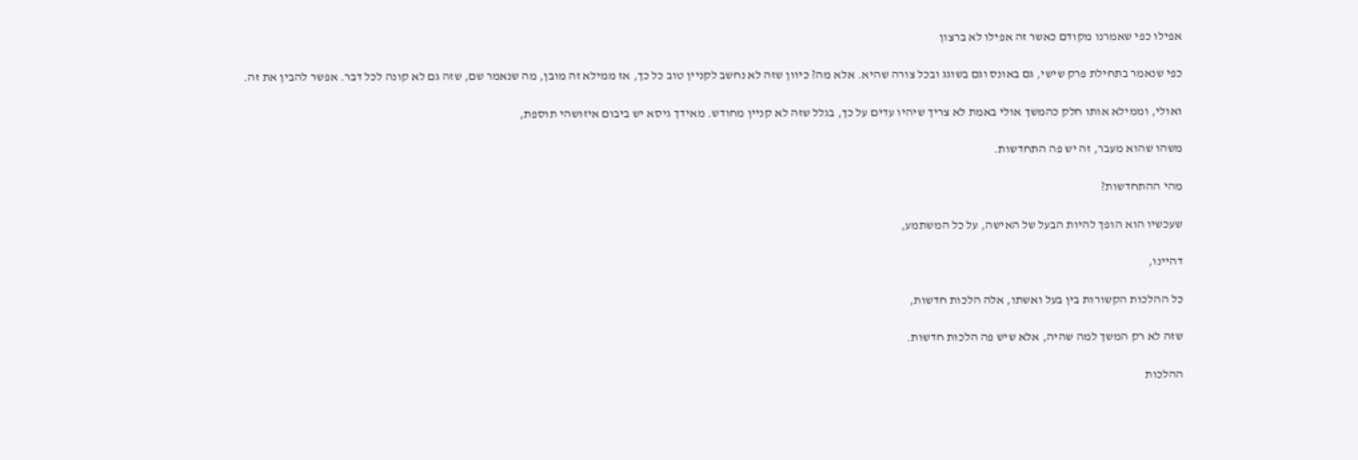אפילו כפי שאמרנו מקודם כאשר זה אפילו לא ברצון

כפי שנאמר בתחילת פרק שישי, גם באונס וגם בשוגג ובכל צורה שהיא. אלא מה? כיוון שזה לא נחשב לקניין טוב כל כך, אז ממילא זה מובן, מה שנאמר שם, שזה גם לא קונה לכל דבר. אפשר להבין את זה.

ואולי, וממילא אותו חלק כהמשך אולי באמת לא צריך שיהיו עדים על כך, בגלל שזה לא קניין מחודש. מאידך גיסא יש ביבום איזושהי תוספת,

משהו שהוא מעבר, זה יש פה התחדשות.

מהי ההתחדשות?

שעכשיו הוא הופך להיות הבעל של האישה, על כל המשתמע,

דהיינו,

כל ההלכות הקשורות בין בעל ואשתו, אלה הלכות חדשות,

שזה לא רק המשך למה שהיה, אלא שיש פה הלכות חדשות.

ההלכות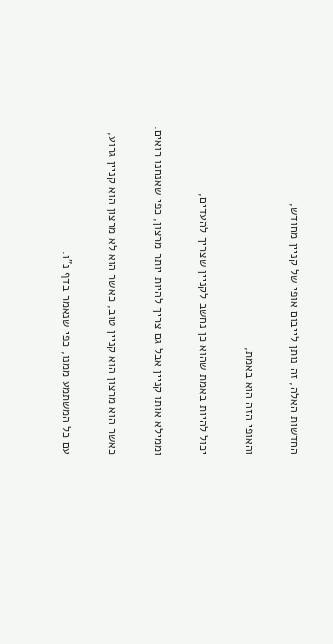החדשות האלה, זה נותן לייבום אופי של קניין מחודש,

והאופי הזה הוא באמת,

יכול להיות באמת שהוא כן נחשב לקניין שצריך להעדים,

וממילא אותו קניין אבל גם צריך להיות יותר מרצון, כפי שאנחנו רואים.

כאשר הוא מרצון הוא קניין טוב, כאשר הוא לא מרצון הוא קניין גרוע,

עם כל המשתמע ממנו, כפי שנאמר בדף נ"ו.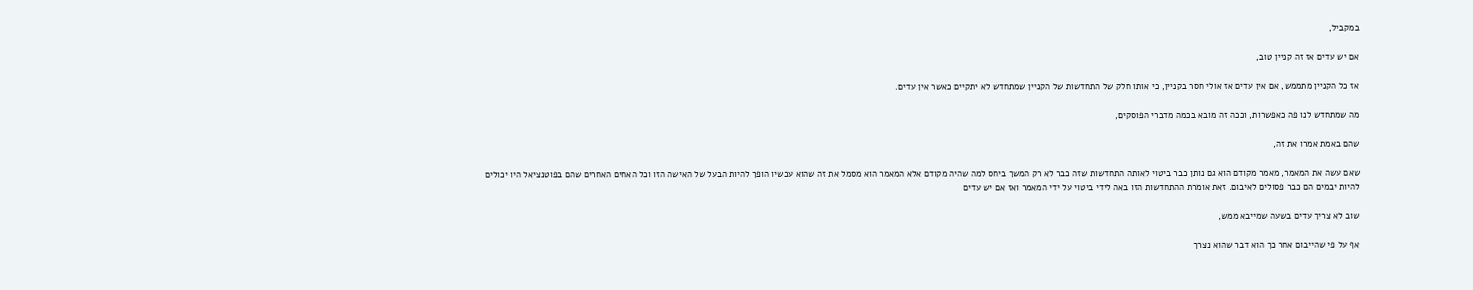במקביל,

אם יש עדים אז זה קניין טוב,

אז כל הקניין מתממש, אם אין עדים אז אולי חסר בקניין, כי אותו חלק של התחדשות של הקניין שמתחדש לא יתקיים כאשר אין עדים.

מה שמתחדש לנו פה כאפשרות, וככה זה מובא בכמה מדברי הפוסקים,

שהם באמת אמרו את זה,

שאם עשה את המאמר, מאמר מקודם הוא גם נותן כבר ביטוי לאותה התחדשות שזה כבר לא רק המשך ביחס למה שהיה מקודם אלא המאמר הוא מסמל את זה שהוא עכשיו הופך להיות הבעל של האישה הזו וכל האחים האחרים שהם בפוטנציאל היו יכולים להיות יבמים הם כבר פסולים לאיבום. זאת אומרת ההתחדשות הזו באה לידי ביטוי על ידי המאמר ואז אם יש עדים

שוב לא צריך עדים בשעה שמייבא ממש,

אף על פי שהייבום אחר כך הוא דבר שהוא נצרך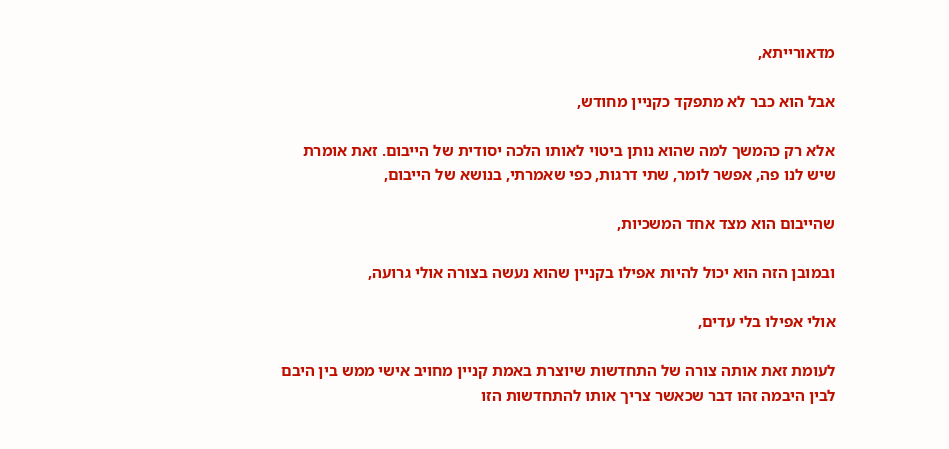מדאורייתא,

אבל הוא כבר לא מתפקד כקניין מחודש,

אלא רק כהמשך למה שהוא נותן ביטוי לאותו הלכה יסודית של הייבום. זאת אומרת שיש לנו פה, אפשר לומר, שתי דרגות, כפי שאמרתי, בנושא של הייבום,

שהייבום הוא מצד אחד המשכיות,

ובמובן הזה הוא יכול להיות אפילו בקניין שהוא נעשה בצורה אולי גרועה,

אולי אפילו בלי עדים,

לעומת זאת אותה צורה של התחדשות שיוצרת באמת קניין מחויב אישי ממש בין היבם לבין היבמה זהו דבר שכאשר צריך אותו להתחדשות הזו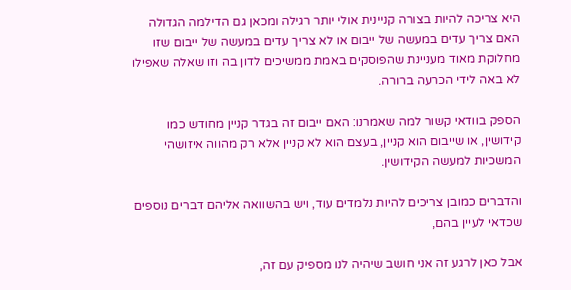היא צריכה להיות בצורה קניינית אולי יותר רגילה ומכאן גם הדילמה הגדולה האם צריך עדים במעשה של ייבום או לא צריך עדים במעשה של ייבום שזו מחלוקת מאוד מעניינת שהפוסקים באמת ממשיכים לדון בה וזו שאלה שאפילו לא באה לידי הכרעה ברורה.

הספק בוודאי קשור למה שאמרנו: האם ייבום זה בגדר קניין מחודש כמו קידושין, או שייבום הוא קניין, בעצם הוא לא קניין אלא רק מהווה איזושהי המשכיות למעשה הקידושין.

והדברים כמובן צריכים להיות נלמדים עוד, ויש בהשוואה אליהם דברים נוספים שכדאי לעיין בהם,

אבל כאן לרגע זה אני חושב שיהיה לנו מספיק עם זה,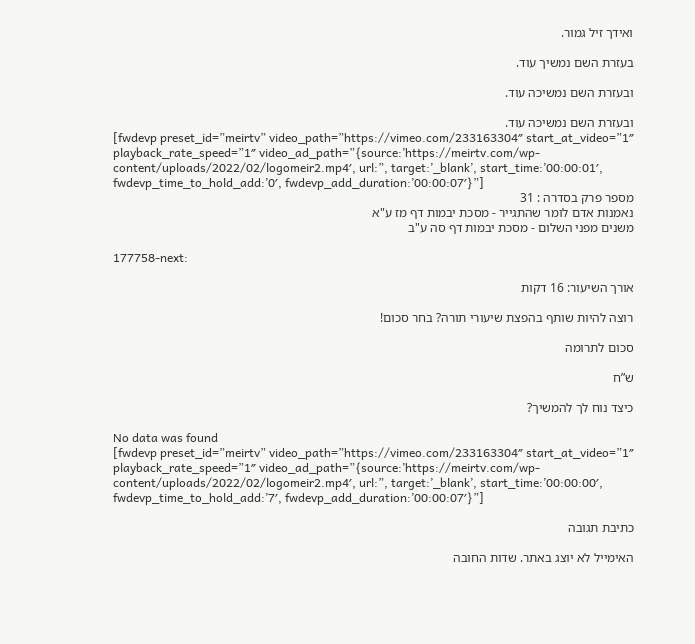ואידך זיל גמור.

בעזרת השם נמשיך עוד.

ובעזרת השם נמשיכה עוד.

ובעזרת השם נמשיכה עוד.
[fwdevp preset_id=”meirtv” video_path=”https://vimeo.com/233163304″ start_at_video=”1″ playback_rate_speed=”1″ video_ad_path=”{source:’https://meirtv.com/wp-content/uploads/2022/02/logomeir2.mp4′, url:”, target:’_blank’, start_time:’00:00:01′, fwdevp_time_to_hold_add:’0′, fwdevp_add_duration:’00:00:07′}”]
מספר פרק בסדרה : 31
נאמנות אדם לומר שהתגייר - מסכת יבמות דף מז ע"א
משנים מפני השלום - מסכת יבמות דף סה ע"ב

177758-next:

אורך השיעור: 16 דקות

רוצה להיות שותף בהפצת שיעורי תורה? בחר סכום!

סכום לתרומה

ש”ח

כיצד נוח לך להמשיך?

No data was found
[fwdevp preset_id=”meirtv” video_path=”https://vimeo.com/233163304″ start_at_video=”1″ playback_rate_speed=”1″ video_ad_path=”{source:’https://meirtv.com/wp-content/uploads/2022/02/logomeir2.mp4′, url:”, target:’_blank’, start_time:’00:00:00′, fwdevp_time_to_hold_add:’7′, fwdevp_add_duration:’00:00:07′}”]

כתיבת תגובה

האימייל לא יוצג באתר. שדות החובה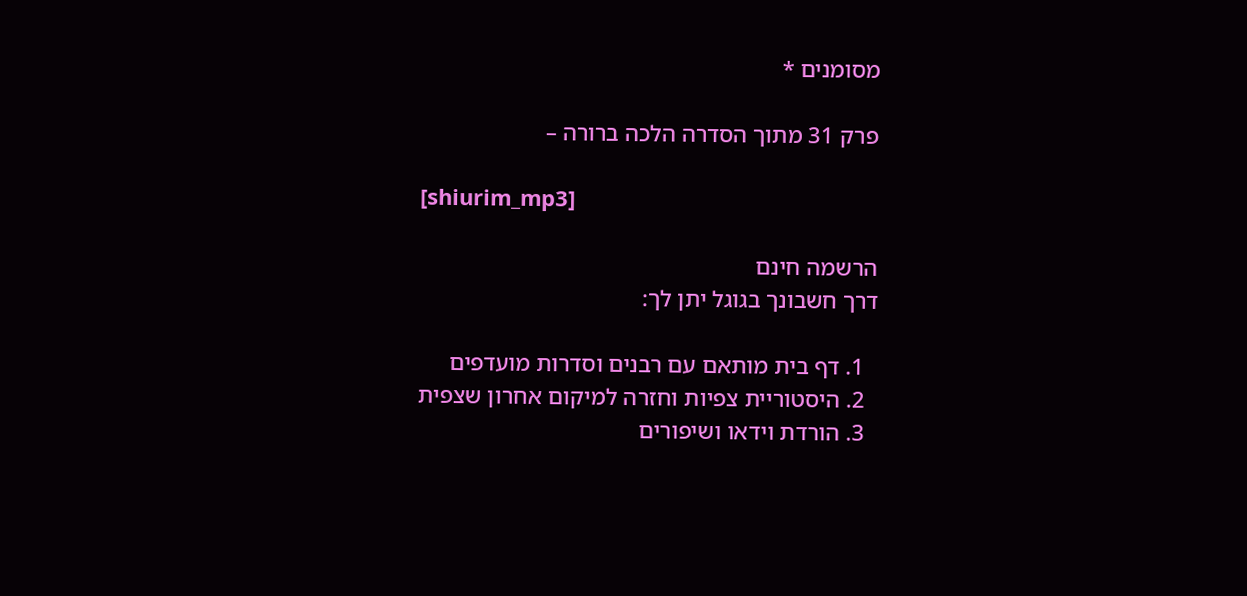מסומנים *

פרק 31 מתוך הסדרה הלכה ברורה –

[shiurim_mp3]

הרשמה חינם
דרך חשבונך בגוגל יתן לך:

  1. דף בית מותאם עם רבנים וסדרות מועדפים
  2. היסטוריית צפיות וחזרה למיקום אחרון שצפית
  3. הורדת וידאו ושיפורים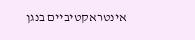אינטראקטיביים בנגן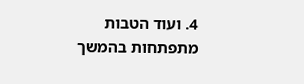4. ועוד הטבות מתפתחות בהמשך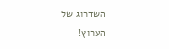השדרוג של הערוץ!